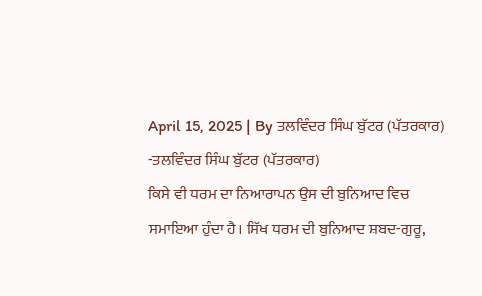April 15, 2025 | By ਤਲਵਿੰਦਰ ਸਿੰਘ ਬੁੱਟਰ (ਪੱਤਰਕਾਰ)
-ਤਲਵਿੰਦਰ ਸਿੰਘ ਬੁੱਟਰ (ਪੱਤਰਕਾਰ)
ਕਿਸੇ ਵੀ ਧਰਮ ਦਾ ਨਿਆਰਾਪਨ ਉਸ ਦੀ ਬੁਨਿਆਦ ਵਿਚ ਸਮਾਇਆ ਹੁੰਦਾ ਹੈ। ਸਿੱਖ ਧਰਮ ਦੀ ਬੁਨਿਆਦ ਸ਼ਬਦ-ਗੁਰੂ,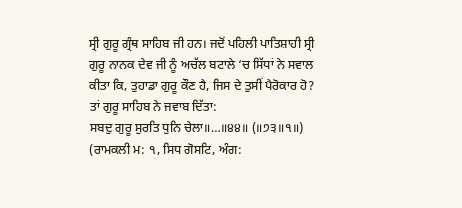ਸ੍ਰੀ ਗੁਰੂ ਗ੍ਰੰਥ ਸਾਹਿਬ ਜੀ ਹਨ। ਜਦੋਂ ਪਹਿਲੀ ਪਾਤਿਸ਼ਾਹੀ ਸ੍ਰੀ ਗੁਰੂ ਨਾਨਕ ਦੇਵ ਜੀ ਨੂੰ ਅਚੱਲ ਬਟਾਲੇ ‘ਚ ਸਿੱਧਾਂ ਨੇ ਸਵਾਲ ਕੀਤਾ ਕਿ, ਤੁਹਾਡਾ ਗੁਰੂ ਕੌਣ ਹੈ, ਜਿਸ ਦੇ ਤੁਸੀਂ ਪੈਰੋਕਾਰ ਹੋ? ਤਾਂ ਗੁਰੂ ਸਾਹਿਬ ਨੇ ਜਵਾਬ ਦਿੱਤਾ:
ਸਬਦੁ ਗੁਰੂ ਸੁਰਤਿ ਧੁਨਿ ਚੇਲਾ॥…॥੪੪॥ (॥੭੩॥੧॥) (ਰਾਮਕਲੀ ਮ: ੧, ਸਿਧ ਗੋਸਟਿ, ਅੰਗ: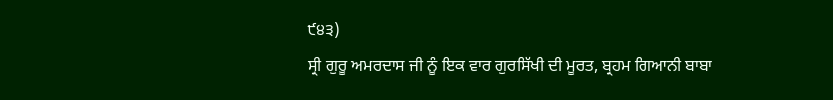੯੪੩)
ਸ੍ਰੀ ਗੁਰੂ ਅਮਰਦਾਸ ਜੀ ਨੂੰ ਇਕ ਵਾਰ ਗੁਰਸਿੱਖੀ ਦੀ ਮੂਰਤ, ਬ੍ਰਹਮ ਗਿਆਨੀ ਬਾਬਾ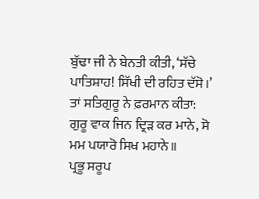ਬੁੱਢਾ ਜੀ ਨੇ ਬੇਨਤੀ ਕੀਤੀ, ‘ਸੱਚੇ ਪਾਤਿਸ਼ਾਹ! ਸਿੱਖੀ ਦੀ ਰਹਿਤ ਦੱਸੋ।’ ਤਾਂ ਸਤਿਗੁਰੂ ਨੇ ਫ਼ਰਮਾਨ ਕੀਤਾ:
ਗੁਰੂ ਵਾਕ ਜਿਨ ਦ੍ਰਿੜ ਕਰ ਮਾਨੇ, ਸੋ ਮਮ ਪਯਾਰੋ ਸਿਖ ਮਹਾਨੇ॥
ਪ੍ਰਭੂ ਸਰੂਪ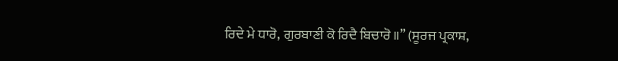ਰਿਦੇ ਮੇ ਧਾਰੋ, ਗੁਰਬਾਣੀ ਕੋ ਰਿਦੈ ਬਿਚਾਰੋ॥” (ਸੂਰਜ ਪ੍ਰਕਾਸ਼,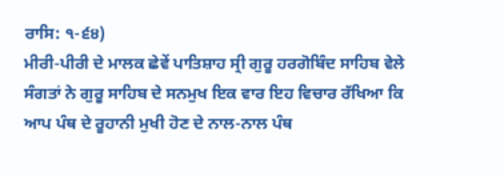ਰਾਸਿ: ੧-੬੪)
ਮੀਰੀ-ਪੀਰੀ ਦੇ ਮਾਲਕ ਛੇਵੇਂ ਪਾਤਿਸ਼ਾਹ ਸ੍ਰੀ ਗੁਰੂ ਹਰਗੋਬਿੰਦ ਸਾਹਿਬ ਵੇਲੇ ਸੰਗਤਾਂ ਨੇ ਗੁਰੂ ਸਾਹਿਬ ਦੇ ਸਨਮੁਖ ਇਕ ਵਾਰ ਇਹ ਵਿਚਾਰ ਰੱਖਿਆ ਕਿ ਆਪ ਪੰਥ ਦੇ ਰੂਹਾਨੀ ਮੁਖੀ ਹੋਣ ਦੇ ਨਾਲ-ਨਾਲ ਪੰਥ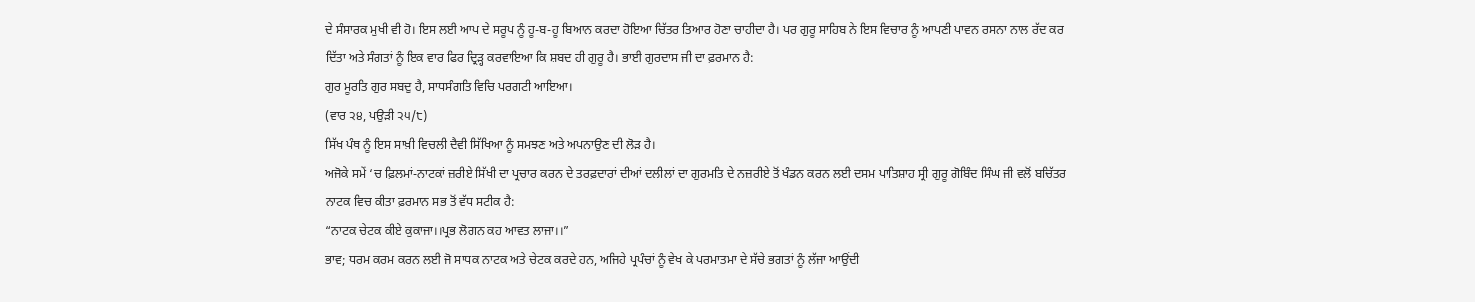ਦੇ ਸੰਸਾਰਕ ਮੁਖੀ ਵੀ ਹੋ। ਇਸ ਲਈ ਆਪ ਦੇ ਸਰੂਪ ਨੂੰ ਹੂ-ਬ-ਹੂ ਬਿਆਨ ਕਰਦਾ ਹੋਇਆ ਚਿੱਤਰ ਤਿਆਰ ਹੋਣਾ ਚਾਹੀਦਾ ਹੈ। ਪਰ ਗੁਰੂ ਸਾਹਿਬ ਨੇ ਇਸ ਵਿਚਾਰ ਨੂੰ ਆਪਣੀ ਪਾਵਨ ਰਸਨਾ ਨਾਲ ਰੱਦ ਕਰ ਦਿੱਤਾ ਅਤੇ ਸੰਗਤਾਂ ਨੂੰ ਇਕ ਵਾਰ ਫਿਰ ਦ੍ਰਿੜ੍ਹ ਕਰਵਾਇਆ ਕਿ ਸ਼ਬਦ ਹੀ ਗੁਰੂ ਹੈ। ਭਾਈ ਗੁਰਦਾਸ ਜੀ ਦਾ ਫ਼ਰਮਾਨ ਹੈ:
ਗੁਰ ਮੂਰਤਿ ਗੁਰ ਸਬਦੁ ਹੈ, ਸਾਧਸੰਗਤਿ ਵਿਚਿ ਪਰਗਟੀ ਆਇਆ।
(ਵਾਰ ੨੪, ਪਉੜੀ ੨੫/੮)
ਸਿੱਖ ਪੰਥ ਨੂੰ ਇਸ ਸਾਖ਼ੀ ਵਿਚਲੀ ਦੈਵੀ ਸਿੱਖਿਆ ਨੂੰ ਸਮਝਣ ਅਤੇ ਅਪਨਾਉਣ ਦੀ ਲੋੜ ਹੈ।
ਅਜੋਕੇ ਸਮੇਂ ‘ਚ ਫ਼ਿਲਮਾਂ-ਨਾਟਕਾਂ ਜ਼ਰੀਏ ਸਿੱਖੀ ਦਾ ਪ੍ਰਚਾਰ ਕਰਨ ਦੇ ਤਰਫ਼ਦਾਰਾਂ ਦੀਆਂ ਦਲੀਲਾਂ ਦਾ ਗੁਰਮਤਿ ਦੇ ਨਜ਼ਰੀਏ ਤੋਂ ਖੰਡਨ ਕਰਨ ਲਈ ਦਸਮ ਪਾਤਿਸ਼ਾਹ ਸ੍ਰੀ ਗੁਰੂ ਗੋਬਿੰਦ ਸਿੰਘ ਜੀ ਵਲੋਂ ਬਚਿੱਤਰ ਨਾਟਕ ਵਿਚ ਕੀਤਾ ਫ਼ਰਮਾਨ ਸਭ ਤੋਂ ਵੱਧ ਸਟੀਕ ਹੈ:
“ਨਾਟਕ ਚੇਟਕ ਕੀਏ ਕੁਕਾਜਾ।।ਪ੍ਰਭ ਲੋਗਨ ਕਹ ਆਵਤ ਲਾਜਾ।।”
ਭਾਵ; ਧਰਮ ਕਰਮ ਕਰਨ ਲਈ ਜੋ ਸਾਧਕ ਨਾਟਕ ਅਤੇ ਚੇਟਕ ਕਰਦੇ ਹਨ, ਅਜਿਹੇ ਪ੍ਰਪੰਚਾਂ ਨੂੰ ਵੇਖ ਕੇ ਪਰਮਾਤਮਾ ਦੇ ਸੱਚੇ ਭਗਤਾਂ ਨੂੰ ਲੱਜਾ ਆਉਂਦੀ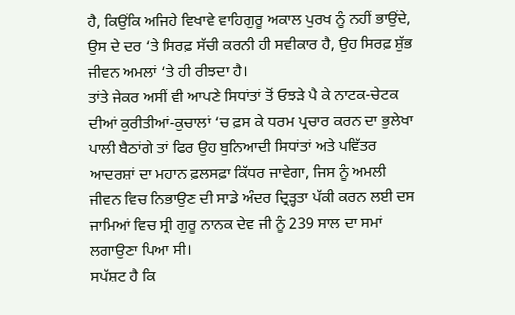ਹੈ, ਕਿਉਂਕਿ ਅਜਿਹੇ ਵਿਖਾਵੇ ਵਾਹਿਗੁਰੂ ਅਕਾਲ ਪੁਰਖ ਨੂੰ ਨਹੀਂ ਭਾਉਂਦੇ, ਉਸ ਦੇ ਦਰ ‘ਤੇ ਸਿਰਫ਼ ਸੱਚੀ ਕਰਨੀ ਹੀ ਸਵੀਕਾਰ ਹੈ, ਉਹ ਸਿਰਫ਼ ਸ਼ੁੱਭ ਜੀਵਨ ਅਮਲਾਂ ‘ਤੇ ਹੀ ਰੀਝਦਾ ਹੈ।
ਤਾਂਤੇ ਜੇਕਰ ਅਸੀਂ ਵੀ ਆਪਣੇ ਸਿਧਾਂਤਾਂ ਤੋਂ ਓਝੜੇ ਪੈ ਕੇ ਨਾਟਕ-ਚੇਟਕ ਦੀਆਂ ਕੁਰੀਤੀਆਂ-ਕੁਚਾਲਾਂ ‘ਚ ਫ਼ਸ ਕੇ ਧਰਮ ਪ੍ਰਚਾਰ ਕਰਨ ਦਾ ਭੁਲੇਖਾ ਪਾਲੀ ਬੈਠਾਂਗੇ ਤਾਂ ਫਿਰ ਉਹ ਬੁਨਿਆਦੀ ਸਿਧਾਂਤਾਂ ਅਤੇ ਪਵਿੱਤਰ ਆਦਰਸ਼ਾਂ ਦਾ ਮਹਾਨ ਫ਼ਲਸਫ਼ਾ ਕਿੱਧਰ ਜਾਵੇਗਾ, ਜਿਸ ਨੂੰ ਅਮਲੀ ਜੀਵਨ ਵਿਚ ਨਿਭਾਉਣ ਦੀ ਸਾਡੇ ਅੰਦਰ ਦ੍ਰਿੜ੍ਹਤਾ ਪੱਕੀ ਕਰਨ ਲਈ ਦਸ ਜਾਮਿਆਂ ਵਿਚ ਸ੍ਰੀ ਗੁਰੂ ਨਾਨਕ ਦੇਵ ਜੀ ਨੂੰ 239 ਸਾਲ ਦਾ ਸਮਾਂ ਲਗਾਉਣਾ ਪਿਆ ਸੀ।
ਸਪੱਸ਼ਟ ਹੈ ਕਿ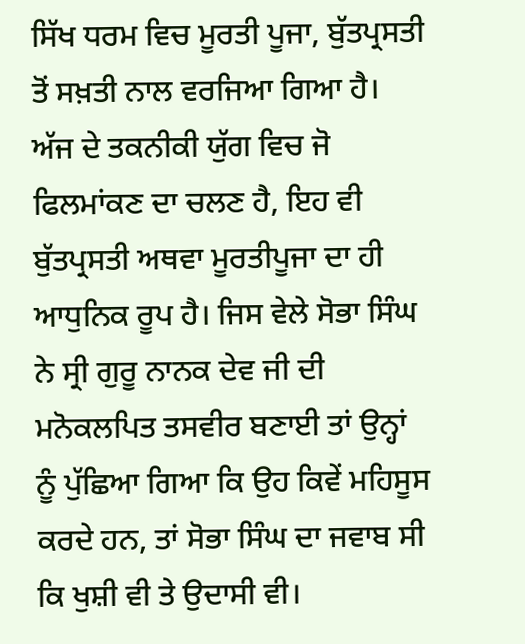ਸਿੱਖ ਧਰਮ ਵਿਚ ਮੂਰਤੀ ਪੂਜਾ, ਬੁੱਤਪ੍ਰਸਤੀ ਤੋਂ ਸਖ਼ਤੀ ਨਾਲ ਵਰਜਿਆ ਗਿਆ ਹੈ। ਅੱਜ ਦੇ ਤਕਨੀਕੀ ਯੁੱਗ ਵਿਚ ਜੋ ਫਿਲਮਾਂਕਣ ਦਾ ਚਲਣ ਹੈ, ਇਹ ਵੀ ਬੁੱਤਪ੍ਰਸਤੀ ਅਥਵਾ ਮੂਰਤੀਪੂਜਾ ਦਾ ਹੀ ਆਧੁਨਿਕ ਰੂਪ ਹੈ। ਜਿਸ ਵੇਲੇ ਸੋਭਾ ਸਿੰਘ ਨੇ ਸ੍ਰੀ ਗੁਰੂ ਨਾਨਕ ਦੇਵ ਜੀ ਦੀ ਮਨੋਕਲਪਿਤ ਤਸਵੀਰ ਬਣਾਈ ਤਾਂ ਉਨ੍ਹਾਂ ਨੂੰ ਪੁੱਛਿਆ ਗਿਆ ਕਿ ਉਹ ਕਿਵੇਂ ਮਹਿਸੂਸ ਕਰਦੇ ਹਨ, ਤਾਂ ਸੋਭਾ ਸਿੰਘ ਦਾ ਜਵਾਬ ਸੀ ਕਿ ਖੁਸ਼ੀ ਵੀ ਤੇ ਉਦਾਸੀ ਵੀ।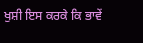ਖੁਸ਼ੀ ਇਸ ਕਰਕੇ ਕਿ ਭਾਵੇਂ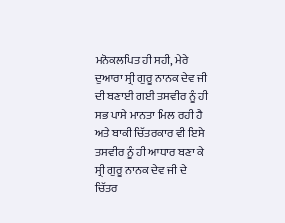ਮਨੋਕਲਪਿਤ ਹੀ ਸਹੀ, ਮੇਰੇ ਦੁਆਰਾ ਸ੍ਰੀ ਗੁਰੂ ਨਾਨਕ ਦੇਵ ਜੀ ਦੀ ਬਣਾਈ ਗਈ ਤਸਵੀਰ ਨੂੰ ਹੀ ਸਭ ਪਾਸੇ ਮਾਨਤਾ ਮਿਲ ਰਹੀ ਹੈ ਅਤੇ ਬਾਕੀ ਚਿੱਤਰਕਾਰ ਵੀ ਇਸੇ ਤਸਵੀਰ ਨੂੰ ਹੀ ਆਧਾਰ ਬਣਾ ਕੇ ਸ੍ਰੀ ਗੁਰੂ ਨਾਨਕ ਦੇਵ ਜੀ ਦੇ ਚਿੱਤਰ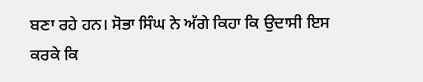ਬਣਾ ਰਹੇ ਹਨ। ਸੋਭਾ ਸਿੰਘ ਨੇ ਅੱਗੇ ਕਿਹਾ ਕਿ ਉਦਾਸੀ ਇਸ ਕਰਕੇ ਕਿ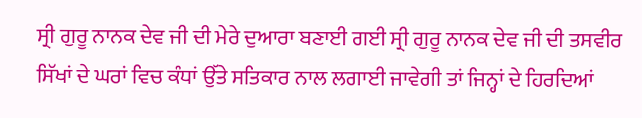ਸ੍ਰੀ ਗੁਰੂ ਨਾਨਕ ਦੇਵ ਜੀ ਦੀ ਮੇਰੇ ਦੁਆਰਾ ਬਣਾਈ ਗਈ ਸ੍ਰੀ ਗੁਰੂ ਨਾਨਕ ਦੇਵ ਜੀ ਦੀ ਤਸਵੀਰ ਸਿੱਖਾਂ ਦੇ ਘਰਾਂ ਵਿਚ ਕੰਧਾਂ ਉੱਤੇ ਸਤਿਕਾਰ ਨਾਲ ਲਗਾਈ ਜਾਵੇਗੀ ਤਾਂ ਜਿਨ੍ਹਾਂ ਦੇ ਹਿਰਦਿਆਂ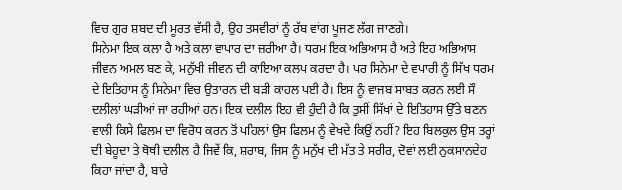ਵਿਚ ਗੁਰ ਸ਼ਬਦ ਦੀ ਮੂਰਤ ਵੱਸੀ ਹੈ, ਉਹ ਤਸਵੀਰਾਂ ਨੂੰ ਰੱਬ ਵਾਂਗ ਪੂਜਣ ਲੱਗ ਜਾਣਗੇ।
ਸਿਨੇਮਾ ਇਕ ਕਲਾ ਹੈ ਅਤੇ ਕਲਾ ਵਾਪਾਰ ਦਾ ਜ਼ਰੀਆ ਹੈ। ਧਰਮ ਇਕ ਅਭਿਆਸ ਹੈ ਅਤੇ ਇਹ ਅਭਿਆਸ ਜੀਵਨ ਅਮਲ ਬਣ ਕੇ, ਮਨੁੱਖੀ ਜੀਵਨ ਦੀ ਕਾਇਆ ਕਲਪ ਕਰਦਾ ਹੈ। ਪਰ ਸਿਨੇਮਾ ਦੇ ਵਪਾਰੀ ਨੂੰ ਸਿੱਖ ਧਰਮ ਦੇ ਇਤਿਹਾਸ ਨੂੰ ਸਿਨੇਮਾ ਵਿਚ ਉਤਾਰਨ ਦੀ ਬੜੀ ਕਾਹਲ ਪਈ ਹੈ। ਇਸ ਨੂੰ ਵਾਜਬ ਸਾਬਤ ਕਰਨ ਲਈ ਸੌ ਦਲੀਲਾਂ ਘੜੀਆਂ ਜਾ ਰਹੀਆਂ ਹਨ। ਇਕ ਦਲੀਲ ਇਹ ਵੀ ਹੁੰਦੀ ਹੈ ਕਿ ਤੁਸੀਂ ਸਿੱਖਾਂ ਦੇ ਇਤਿਹਾਸ ਉੱਤੇ ਬਣਨ ਵਾਲੀ ਕਿਸੇ ਫਿਲਮ ਦਾ ਵਿਰੋਧ ਕਰਨ ਤੋਂ ਪਹਿਲਾਂ ਉਸ ਫਿਲਮ ਨੂੰ ਵੇਖਦੇ ਕਿਉਂ ਨਹੀਂ? ਇਹ ਬਿਲਕੁਲ ਉਸ ਤਰ੍ਹਾਂ ਦੀ ਬੇਹੂਦਾ ਤੇ ਥੋਥੀ ਦਲੀਲ ਹੈ ਜਿਵੇਂ ਕਿ, ਸ਼ਰਾਬ, ਜਿਸ ਨੂੰ ਮਨੁੱਖ ਦੀ ਮੱਤ ਤੇ ਸਰੀਰ, ਦੋਵਾਂ ਲਈ ਨੁਕਸਾਨਦੇਹ ਕਿਹਾ ਜਾਂਦਾ ਹੈ, ਬਾਰੇ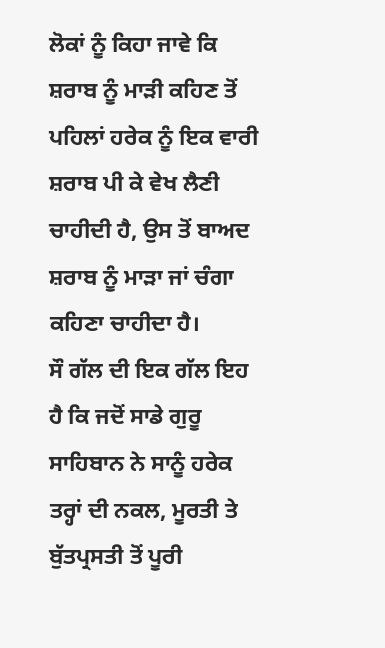ਲੋਕਾਂ ਨੂੰ ਕਿਹਾ ਜਾਵੇ ਕਿ ਸ਼ਰਾਬ ਨੂੰ ਮਾੜੀ ਕਹਿਣ ਤੋਂ ਪਹਿਲਾਂ ਹਰੇਕ ਨੂੰ ਇਕ ਵਾਰੀ ਸ਼ਰਾਬ ਪੀ ਕੇ ਵੇਖ ਲੈਣੀ ਚਾਹੀਦੀ ਹੈ, ਉਸ ਤੋਂ ਬਾਅਦ ਸ਼ਰਾਬ ਨੂੰ ਮਾੜਾ ਜਾਂ ਚੰਗਾ ਕਹਿਣਾ ਚਾਹੀਦਾ ਹੈ।
ਸੌ ਗੱਲ ਦੀ ਇਕ ਗੱਲ ਇਹ ਹੈ ਕਿ ਜਦੋਂ ਸਾਡੇ ਗੁਰੂ ਸਾਹਿਬਾਨ ਨੇ ਸਾਨੂੰ ਹਰੇਕ ਤਰ੍ਹਾਂ ਦੀ ਨਕਲ, ਮੂਰਤੀ ਤੇ ਬੁੱਤਪ੍ਰਸਤੀ ਤੋਂ ਪੂਰੀ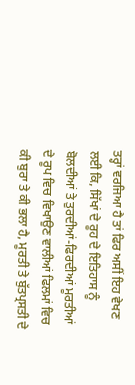ਤਰ੍ਹਾਂ ਵਰਜਿਆ ਹੈ ਤਾਂ ਫਿਰ ਅਸੀਂ ਇਹ ਵੇਖਣ ਲਈ ਕਿ, ਸਿੱਖਾਂ ਦੇ ਰੂਹ ਦੇ ਇਤਿਹਾਸ ਨੂੰ ਬੋਲਦੀਆਂ ਤੇ ਤੁਰਦੀਆਂ-ਫਿਰਦੀਆਂ ਮੂਰਤੀਆਂ ਦੇ ਰੂਪ ਵਿਚ ਵਿਖਾਉਣ ਵਾਲੀਆਂ ਫਿਲਮਾਂ ਵਿਚ ਕੀ ਬੁਰਾ ਤੇ ਕੀ ਭਲਾ ਹੈ, ਮੂਰਤੀ ਤੇ ਬੁੱਤਪ੍ਰਸਤੀ ਦੇ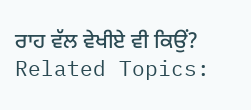ਰਾਹ ਵੱਲ ਵੇਖੀਏ ਵੀ ਕਿਉਂ?
Related Topics: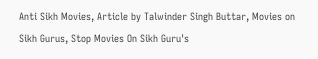Anti Sikh Movies, Article by Talwinder Singh Buttar, Movies on Sikh Gurus, Stop Movies On Sikh Guru's